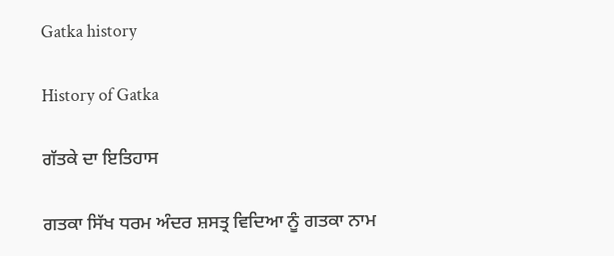Gatka history

History of Gatka

ਗੱਤਕੇ ਦਾ ਇਤਿਹਾਸ

ਗਤਕਾ ਸਿੱਖ ਧਰਮ ਅੰਦਰ ਸ਼ਸਤ੍ਰ ਵਿਦਿਆ ਨੂੰ ਗਤਕਾ ਨਾਮ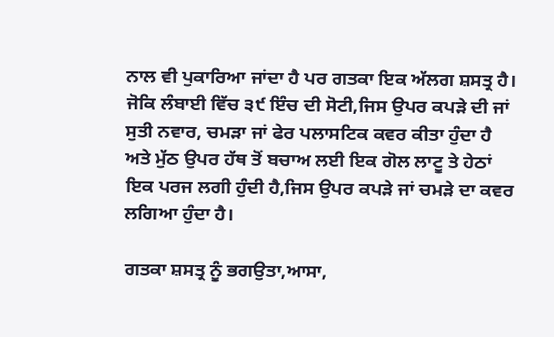ਨਾਲ ਵੀ ਪੁਕਾਰਿਆ ਜਾਂਦਾ ਹੈ ਪਰ ਗਤਕਾ ਇਕ ਅੱਲਗ ਸ਼ਸਤ੍ਰ ਹੈ। ਜੋਕਿ ਲੰਬਾਈ ਵਿੱਚ ੩੯ ਇੰਚ ਦੀ ਸੋਟੀ,ਜਿਸ ਉਪਰ ਕਪੜੇ ਦੀ ਜਾਂ ਸੁਤੀ ਨਵਾਰ, ਚਮੜਾ ਜਾਂ ਫੇਰ ਪਲਾਸਟਿਕ ਕਵਰ ਕੀਤਾ ਹੁੰਦਾ ਹੈ ਅਤੇ ਮੁੱਠ ਉਪਰ ਹੱਥ ਤੋਂ ਬਚਾਅ ਲਈ ਇਕ ਗੋਲ ਲਾਟੂ ਤੇ ਹੇਠਾਂ ਇਕ ਪਰਜ ਲਗੀ ਹੁੰਦੀ ਹੈ,ਜਿਸ ਉਪਰ ਕਪੜੇ ਜਾਂ ਚਮੜੇ ਦਾ ਕਵਰ ਲਗਿਆ ਹੁੰਦਾ ਹੈ।

ਗਤਕਾ ਸ਼ਸਤ੍ਰ ਨੂੰ ਭਗਉਤਾ,ਆਸਾ,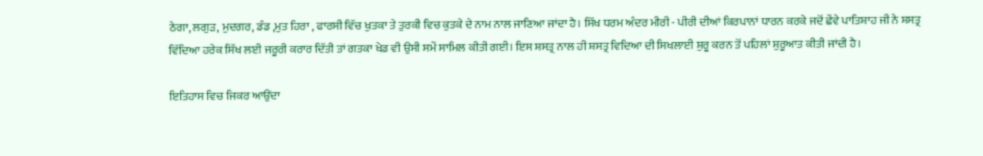ਠੇਗਾ, ਲਗੁੜ, ਮੁਦਗਰ, ਡੰਡ ,ਮੁਤ ਹਿਰਾ , ਫਾਰਸੀ ਵਿੱਚ ਖੁਤਕਾ ਤੇ ਤੁਰਕੀ ਵਿਚ ਕੁਤਕੇ ਦੇ ਨਾਮ ਨਾਲ ਜਾਣਿਆ ਜਾਂਦਾ ਹੈ। ਸਿੱਖ ਧਰਮ ਅੰਦਰ ਮੀਰੀ - ਪੀਰੀ ਦੀਆਂ ਕਿਰਪਾਨਾਂ ਧਾਰਨ ਕਰਕੇ ਜਦੋਂ ਛੇਂਵੇ ਪਾਤਿਸ਼ਾਹ ਜੀ ਨੇ ਸ਼ਸਤ੍ਰ ਵਿੱਦਿਆ ਹਰੇਕ ਸਿੱਖ ਲਈ ਜਰੂਰੀ ਕਰਾਰ ਦਿੱਤੀ ਤਾਂ ਗਤਕਾ ਖੇਡ ਵੀ ਉਸੀ ਸਮੇਂ ਸਾਮਿਲ ਕੀਤੀ ਗਈ। ਇਸ ਸ਼ਸਤ੍ਰ ਨਾਲ ਹੀ ਸ਼ਸਤ੍ਰ ਵਿਦਿਆ ਦੀ ਸਿਖਲਾਈ ਸ਼ੁਰੂ ਕਰਨ ਤੋਂ ਪਹਿਲਾਂ ਸ਼ੁਰੂਆਤ ਕੀਤੀ ਜਾਂਦੀ ਹੈ।

ਇਤਿਹਾਸ ਵਿਚ ਜਿਕਰ ਆਉਂਦਾ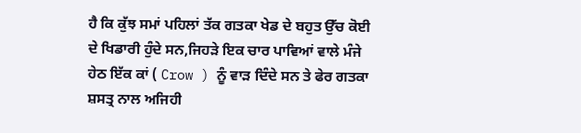ਹੈ ਕਿ ਕੁੱਝ ਸਮਾਂ ਪਹਿਲਾਂ ਤੱਕ ਗਤਕਾ ਖੇਡ ਦੇ ਬਹੁਤ ਉੱਚ ਕੋਈ ਦੇ ਖਿਡਾਰੀ ਹੁੰਦੇ ਸਨ,ਜਿਹੜੇ ਇਕ ਚਾਰ ਪਾਵਿਆਂ ਵਾਲੇ ਮੰਜੇ ਹੇਠ ਇੱਕ ਕਾਂ ( Crow ) ਨੂੰ ਵਾੜ ਦਿੰਦੇ ਸਨ ਤੇ ਫੇਰ ਗਤਕਾ ਸ਼ਸਤ੍ਰ ਨਾਲ ਅਜਿਹੀ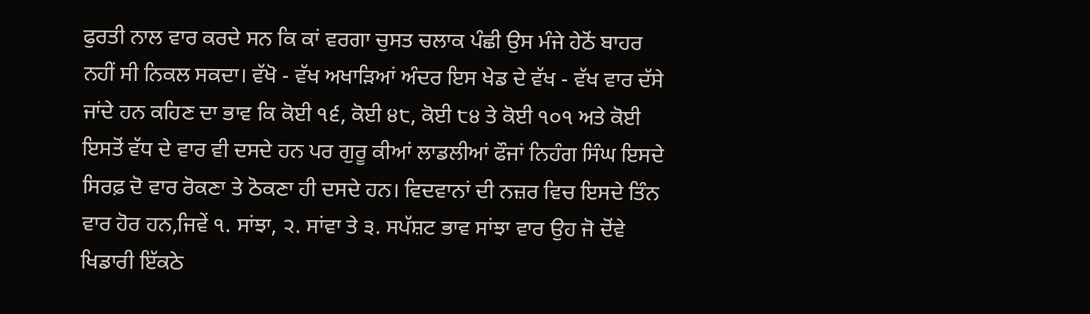ਫੁਰਤੀ ਨਾਲ ਵਾਰ ਕਰਦੇ ਸਨ ਕਿ ਕਾਂ ਵਰਗਾ ਚੁਸਤ ਚਲਾਕ ਪੰਛੀ ਉਸ ਮੰਜੇ ਹੇਠੋਂ ਬਾਹਰ ਨਹੀਂ ਸੀ ਨਿਕਲ ਸਕਦਾ। ਵੱਖੋ - ਵੱਖ ਅਖਾੜਿਆਂ ਅੰਦਰ ਇਸ ਖੇਡ ਦੇ ਵੱਖ - ਵੱਖ ਵਾਰ ਦੱਸੇ ਜਾਂਦੇ ਹਨ ਕਹਿਣ ਦਾ ਭਾਵ ਕਿ ਕੋਈ ੧੬, ਕੋਈ ੪੮, ਕੋਈ ੮੪ ਤੇ ਕੋਈ ੧੦੧ ਅਤੇ ਕੋਈ ਇਸਤੋਂ ਵੱਧ ਦੇ ਵਾਰ ਵੀ ਦਸਦੇ ਹਨ ਪਰ ਗੁਰੂ ਕੀਆਂ ਲਾਡਲੀਆਂ ਫੌਜਾਂ ਨਿਹੰਗ ਸਿੰਘ ਇਸਦੇ ਸਿਰਫ਼ ਦੋ ਵਾਰ ਰੋਕਣਾ ਤੇ ਠੋਕਣਾ ਹੀ ਦਸਦੇ ਹਨ। ਵਿਦਵਾਨਾਂ ਦੀ ਨਜ਼ਰ ਵਿਚ ਇਸਦੇ ਤਿੰਨ ਵਾਰ ਹੋਰ ਹਨ,ਜਿਵੇਂ ੧. ਸਾਂਝਾ, ੨. ਸਾਂਵਾ ਤੇ ੩. ਸਪੱਸ਼ਟ ਭਾਵ ਸਾਂਝਾ ਵਾਰ ਉਹ ਜੋ ਦੋਂਵੇ ਖਿਡਾਰੀ ਇੱਕਠੇ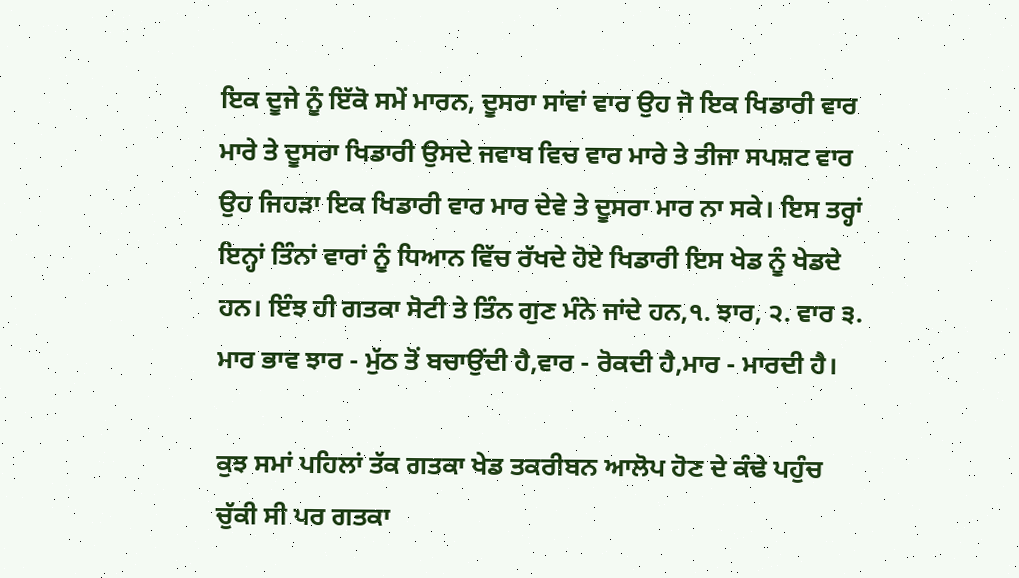ਇਕ ਦੂਜੇ ਨੂੰ ਇੱਕੋ ਸਮੇਂ ਮਾਰਨ, ਦੂਸਰਾ ਸਾਂਵਾਂ ਵਾਰ ਉਹ ਜੋ ਇਕ ਖਿਡਾਰੀ ਵਾਰ ਮਾਰੇ ਤੇ ਦੂਸਰਾ ਖਿਡਾਰੀ ਉਸਦੇ ਜਵਾਬ ਵਿਚ ਵਾਰ ਮਾਰੇ ਤੇ ਤੀਜਾ ਸਪਸ਼ਟ ਵਾਰ ਉਹ ਜਿਹੜਾ ਇਕ ਖਿਡਾਰੀ ਵਾਰ ਮਾਰ ਦੇਵੇ ਤੇ ਦੂਸਰਾ ਮਾਰ ਨਾ ਸਕੇ। ਇਸ ਤਰ੍ਹਾਂ ਇਨ੍ਹਾਂ ਤਿੰਨਾਂ ਵਾਰਾਂ ਨੂੰ ਧਿਆਨ ਵਿੱਚ ਰੱਖਦੇ ਹੋਏ ਖਿਡਾਰੀ ਇਸ ਖੇਡ ਨੂੰ ਖੇਡਦੇ ਹਨ। ਇੰਝ ਹੀ ਗਤਕਾ ਸੋਟੀ ਤੇ ਤਿੰਨ ਗੁਣ ਮੰਨੇ ਜਾਂਦੇ ਹਨ,੧. ਝਾਰ, ੨. ਵਾਰ ੩. ਮਾਰ ਭਾਵ ਝਾਰ - ਮੁੱਠ ਤੋਂ ਬਚਾਉਂਦੀ ਹੈ,ਵਾਰ - ਰੋਕਦੀ ਹੈ,ਮਾਰ - ਮਾਰਦੀ ਹੈ।

ਕੁਝ ਸਮਾਂ ਪਹਿਲਾਂ ਤੱਕ ਗਤਕਾ ਖੇਡ ਤਕਰੀਬਨ ਆਲੋਪ ਹੋਣ ਦੇ ਕੰਢੇ ਪਹੁੰਚ ਚੁੱਕੀ ਸੀ ਪਰ ਗਤਕਾ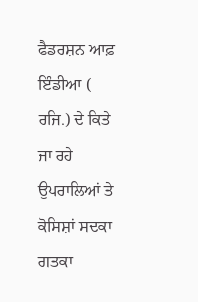ਫੈਡਰਸ਼ਨ ਆਫ਼ ਇੰਡੀਆ ( ਰਜਿ.) ਦੇ ਕਿਤੇ ਜਾ ਰਹੇ ਉਪਰਾਲਿਆਂ ਤੇ ਕੋਸਿਸ਼ਾਂ ਸਦਕਾ ਗਤਕਾ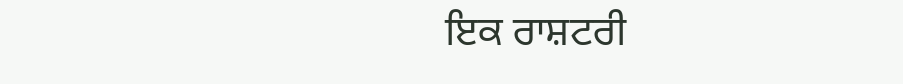ਇਕ ਰਾਸ਼ਟਰੀ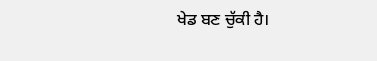ਖੇਡ ਬਣ ਚੁੱਕੀ ਹੈ।